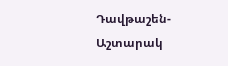Դավթաշեն-Աշտարակ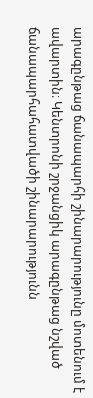արագընթաց ճանապարհի շինարարությունը մոտենում է ավարտին։ Կենտրոնի շրջանցիկ արագընթաց նշված ճանապարհահատվածի շինարարությունն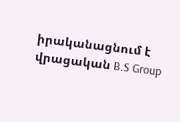իրականացնում է վրացական B.S Group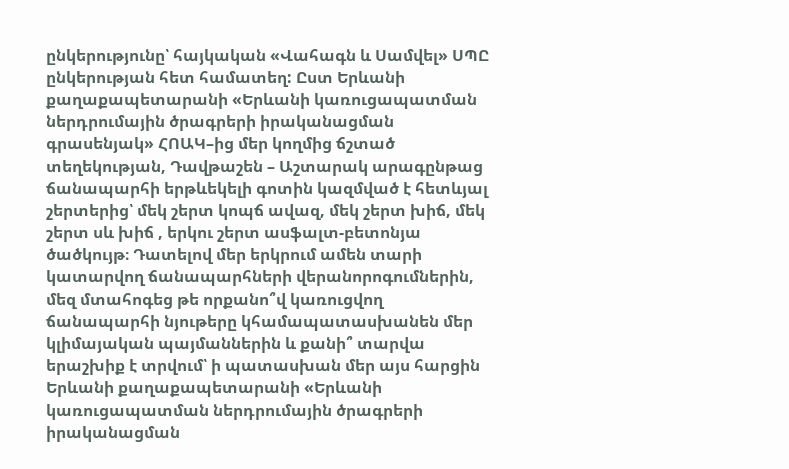ընկերությունը՝ հայկական «Վահագն և Սամվել» ՍՊԸ ընկերության հետ համատեղ: Ըստ Երևանի քաղաքապետարանի «Երևանի կառուցապատման ներդրումային ծրագրերի իրականացման գրասենյակ» ՀՈԱԿ–ից մեր կողմից ճշտած տեղեկության, Դավթաշեն – Աշտարակ արագընթաց ճանապարհի երթևեկելի գոտին կազմված է հետևյալ շերտերից՝ մեկ շերտ կոպճ ավազ, մեկ շերտ խիճ, մեկ շերտ սև խիճ , երկու շերտ ասֆալտ-բետոնյա ծածկույթ։ Դատելով մեր երկրում ամեն տարի կատարվող ճանապարհների վերանորոգումներին, մեզ մտահոգեց թե որքանո՞վ կառուցվող ճանապարհի նյութերը կհամապատասխանեն մեր կլիմայական պայմաններին և քանի՞ տարվա երաշխիք է տրվում՝ ի պատասխան մեր այս հարցին Երևանի քաղաքապետարանի «Երևանի կառուցապատման ներդրումային ծրագրերի իրականացման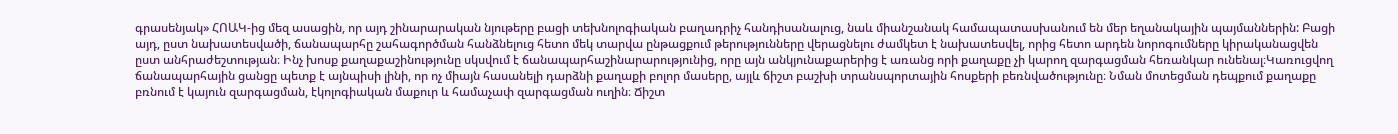գրասենյակ» ՀՈԱԿ-ից մեզ ասացին, որ այդ շինարարական նյութերը բացի տեխնոլոգիական բաղադրիչ հանդիսանալուց, նաև միանշանակ համապատասխանում են մեր եղանակային պայմաններին: Բացի այդ, ըստ նախատեսվածի, ճանապարհը շահագործման հանձնելուց հետո մեկ տարվա ընթացքում թերությունները վերացնելու ժամկետ է նախատեսվել, որից հետո արդեն նորոգումները կիրականացվեն ըստ անհրաժեշտության։ Ինչ խոսք քաղաքաշինությունը սկսվում է ճանապարհաշինարարությունից, որը այն անկյունաքարերից է առանց որի քաղաքը չի կարող զարգացման հեռանկար ունենալ։Կառուցվող ճանապարհային ցանցը պետք է այնպիսի լինի, որ ոչ միայն հասանելի դարձնի քաղաքի բոլոր մասերը, այլև ճիշտ բաշխի տրանսպորտային հոսքերի բեռնվածությունը։ Նման մոտեցման դեպքում քաղաքը բռնում է կայուն զարգացման, էկոլոգիական մաքուր և համաչափ զարգացման ուղին։ Ճիշտ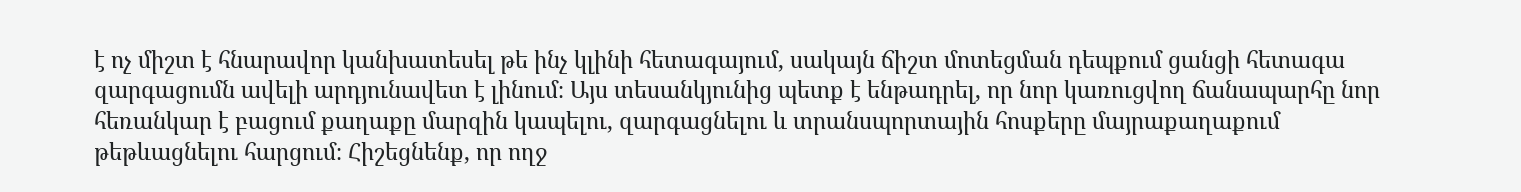է ոչ միշտ է հնարավոր կանխատեսել թե ինչ կլինի հետագայում, սակայն ճիշտ մոտեցման դեպքում ցանցի հետագա զարգացումն ավելի արդյունավետ է լինում։ Այս տեսանկյունից պետք է ենթադրել, որ նոր կառուցվող ճանապարհը նոր հեռանկար է բացում քաղաքը մարզին կապելու, զարգացնելու և տրանսպորտային հոսքերը մայրաքաղաքում թեթևացնելու հարցում։ Հիշեցնենք, որ ողջ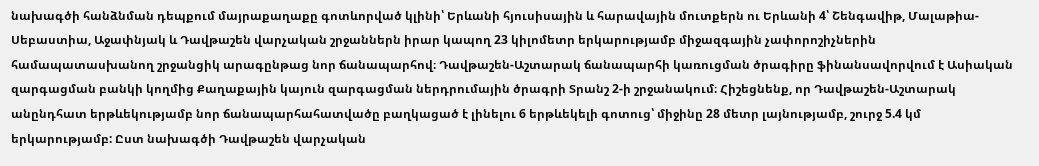նախագծի հանձնման դեպքում մայրաքաղաքը գոտևորված կլինի՝ Երևանի հյուսիսային և հարավային մուտքերն ու Երևանի 4՝ Շենգավիթ, Մալաթիա-Սեբաստիա, Աջափնյակ և Դավթաշեն վարչական շրջաններն իրար կապող 23 կիլոմետր երկարությամբ միջազգային չափորոշիչներին համապատասխանող շրջանցիկ արագընթաց նոր ճանապարհով։ Դավթաշեն-Աշտարակ ճանապարհի կառուցման ծրագիրը ֆինանսավորվում է Ասիական զարգացման բանկի կողմից Քաղաքային կայուն զարգացման ներդրումային ծրագրի Տրանշ 2-ի շրջանակում։ Հիշեցնենք, որ Դավթաշեն-Աշտարակ անընդհատ երթևեկությամբ նոր ճանապարհահատվածը բաղկացած է լինելու 6 երթևեկելի գոտուց՝ միջինը 28 մետր լայնությամբ, շուրջ 5.4 կմ երկարությամբ: Ըստ նախագծի Դավթաշեն վարչական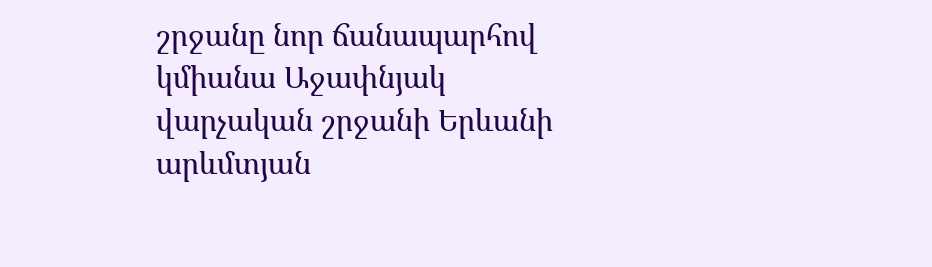շրջանը նոր ճանապարհով կմիանա Աջափնյակ վարչական շրջանի Երևանի արևմտյան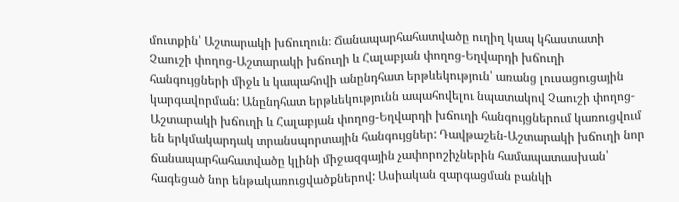մուտքին՝ Աշտարակի խճուղուն։ Ճանապարհահատվածը ուղիղ կապ կհաստատի Չաուշի փողոց-Աշտարակի խճուղի և Հալաբյան փողոց-Եղվարդի խճուղի հանգույցների միջև և կապահովի անընդհատ երթևեկություն՝ առանց լուսացուցային կարգավորման: Անընդհատ երթևեկությունն ապահովելու նպատակով Չաուշի փողոց-Աշտարակի խճուղի և Հալաբյան փողոց-Եղվարդի խճուղի հանգույցներում կառուցվում են երկմակարդակ տրանսպորտային հանգույցներ: Դավթաշեն-Աշտարակի խճուղի նոր ճանապարհահատվածը կլինի միջազգային չափորոշիչներին համապատասխան՝ հագեցած նոր ենթակառուցվածքներով: Ասիական զարգացման բանկի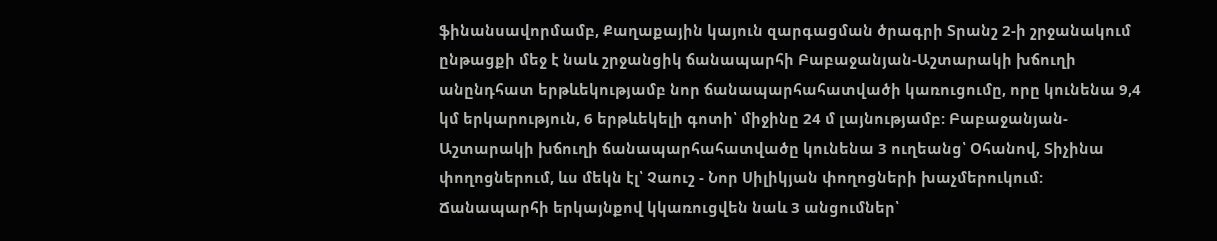ֆինանսավորմամբ, Քաղաքային կայուն զարգացման ծրագրի Տրանշ 2-ի շրջանակում ընթացքի մեջ է նաև շրջանցիկ ճանապարհի Բաբաջանյան-Աշտարակի խճուղի անընդհատ երթևեկությամբ նոր ճանապարհահատվածի կառուցումը, որը կունենա 9,4 կմ երկարություն, 6 երթևեկելի գոտի՝ միջինը 24 մ լայնությամբ: Բաբաջանյան-Աշտարակի խճուղի ճանապարհահատվածը կունենա 3 ուղեանց՝ Օհանով, Տիչինա փողոցներում, ևս մեկն էլ՝ Չաուշ - Նոր Սիլիկյան փողոցների խաչմերուկում: Ճանապարհի երկայնքով կկառուցվեն նաև 3 անցումներ՝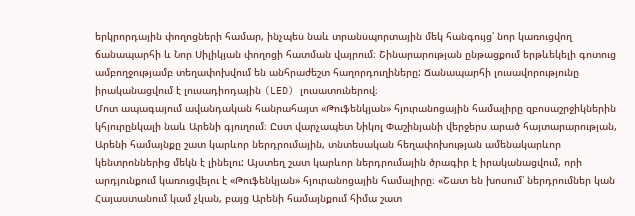երկրորդային փողոցների համար, ինչպես նաև տրանսպորտային մեկ հանգույց՝ նոր կառուցվող ճանապարհի և Նոր Սիլիկյան փողոցի հատման վայրում։ Շինարարության ընթացքում երթևեկելի գոտուց ամբողջությամբ տեղափոխվում են անհրաժեշտ հաղորդուղիները: Ճանապարհի լուսավորությունը իրականացվում է լուսադիոդային (LED) լուսատուներով։
Մոտ ապագայում ավանդական հանրահայտ «Թուֆենկյան» հյուրանոցային համալիրը զբոսաշրջիկներին կհյուրընկալի նաև Արենի գյուղում։ Ըստ վարչապետ Նիկոլ Փաշինյանի վերջերս արած հայտարարության, Արենի համայնքը շատ կարևոր ներդրումային, տնտեսական հեղափոխության ամենակարևոր կենտրոններից մեկն է լինելու: Այստեղ շատ կարևոր ներդրումային ծրագիր է իրականացվում, որի արդյունքում կառուցվելու է «Թուֆենկյան» հյուրանոցային համալիրը։ «Շատ են խոսում՝ ներդրումներ կան Հայաստանում կամ չկան, բայց Արենի համայնքում հիմա շատ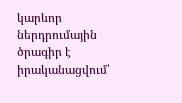կարևոր ներդրումային ծրագիր է իրականացվում՝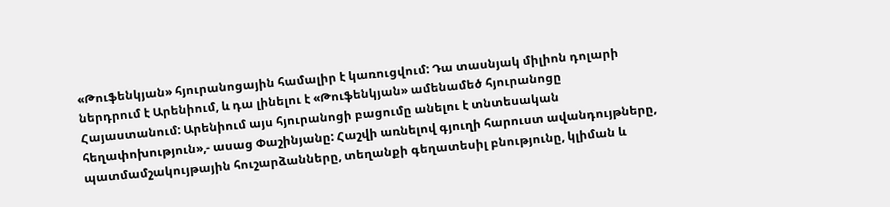«Թուֆենկյան» հյուրանոցային համալիր է կառուցվում: Դա տասնյակ միլիոն դոլարի ներդրում է Արենիում, և դա լինելու է «Թուֆենկյան» ամենամեծ հյուրանոցը Հայաստանում: Արենիում այս հյուրանոցի բացումը անելու է տնտեսական հեղափոխություն»,- ասաց Փաշինյանը: Հաշվի առնելով գյուղի հարուստ ավանդույթները, պատմամշակույթային հուշարձանները, տեղանքի գեղատեսիլ բնությունը, կլիման և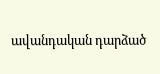ավանդական դարձած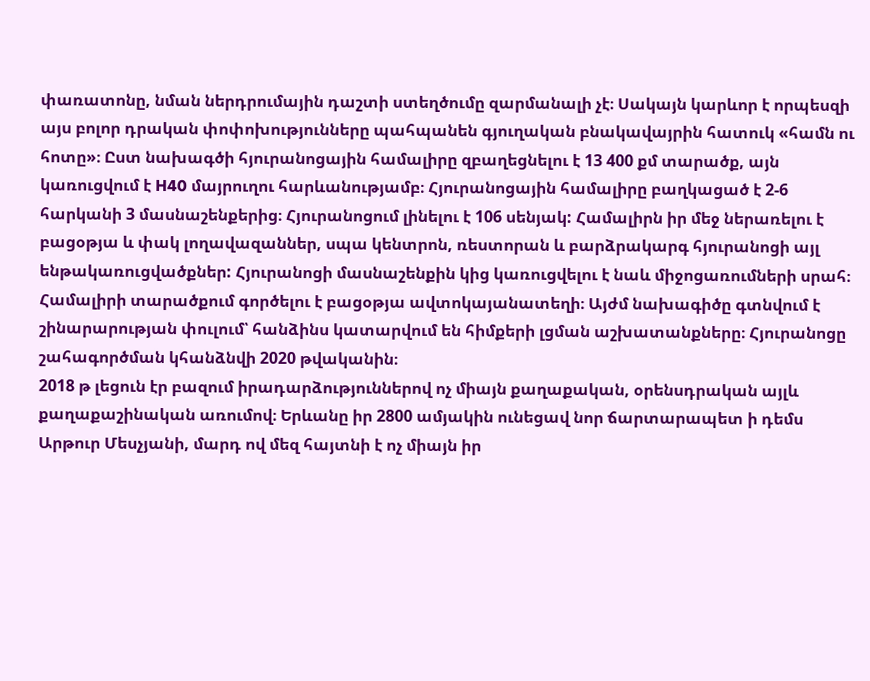փառատոնը, նման ներդրումային դաշտի ստեղծումը զարմանալի չէ։ Սակայն կարևոր է որպեսզի այս բոլոր դրական փոփոխությունները պահպանեն գյուղական բնակավայրին հատուկ «համն ու հոտը»։ Ըստ նախագծի հյուրանոցային համալիրը զբաղեցնելու է 13 400 քմ տարածք, այն կառուցվում է H40 մայրուղու հարևանությամբ։ Հյուրանոցային համալիրը բաղկացած է 2-6 հարկանի 3 մասնաշենքերից։ Հյուրանոցում լինելու է 106 սենյակ: Համալիրն իր մեջ ներառելու է բացօթյա և փակ լողավազաններ, սպա կենտրոն, ռեստորան և բարձրակարգ հյուրանոցի այլ ենթակառուցվածքներ: Հյուրանոցի մասնաշենքին կից կառուցվելու է նաև միջոցառումների սրահ։ Համալիրի տարածքում գործելու է բացօթյա ավտոկայանատեղի։ Այժմ նախագիծը գտնվում է շինարարության փուլում՝ հանձինս կատարվում են հիմքերի լցման աշխատանքները։ Հյուրանոցը շահագործման կհանձնվի 2020 թվականին։
2018 թ լեցուն էր բազում իրադարձություններով ոչ միայն քաղաքական, օրենսդրական այլև քաղաքաշինական առումով։ Երևանը իր 2800 ամյակին ունեցավ նոր ճարտարապետ ի դեմս Արթուր Մեսչյանի, մարդ ով մեզ հայտնի է ոչ միայն իր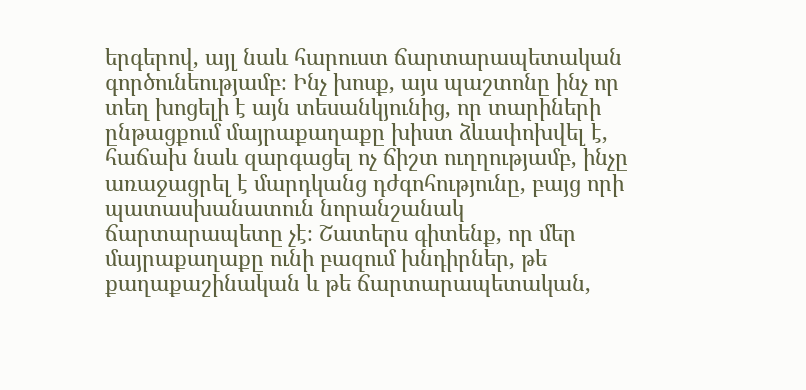երգերով, այլ նաև հարուստ ճարտարապետական գործունեությամբ։ Ինչ խոսք, այս պաշտոնը ինչ որ տեղ խոցելի է այն տեսանկյունից, որ տարիների ընթացքում մայրաքաղաքը խիստ ձևափոխվել է, հաճախ նաև զարգացել ոչ ճիշտ ուղղությամբ, ինչը առաջացրել է մարդկանց դժգոհությունը, բայց որի պատասխանատուն նորանշանակ ճարտարապետը չէ։ Շատերս գիտենք, որ մեր մայրաքաղաքը ունի բազում խնդիրներ, թե քաղաքաշինական և թե ճարտարապետական,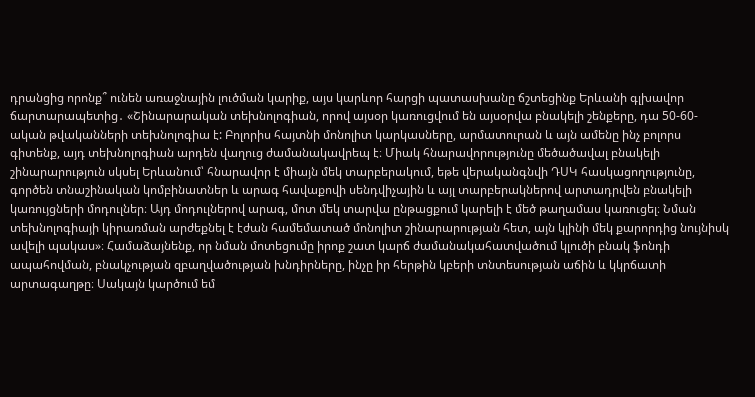դրանցից որոնք՞ ունեն առաջնային լուծման կարիք, այս կարևոր հարցի պատասխանը ճշտեցինք Երևանի գլխավոր ճարտարապետից․ «Շինարարական տեխնոլոգիան, որով այսօր կառուցվում են այսօրվա բնակելի շենքերը, դա 50-60-ական թվականների տեխնոլոգիա է: Բոլորիս հայտնի մոնոլիտ կարկասները, արմատուրան և այն ամենը ինչ բոլորս գիտենք, այդ տեխնոլոգիան արդեն վաղուց ժամանակավրեպ է։ Միակ հնարավորությունը մեծածավալ բնակելի շինարարություն սկսել Երևանում՝ հնարավոր է միայն մեկ տարբերակում, եթե վերականգնվի ԴՍԿ հասկացողությունը, գործեն տնաշինական կոմբինատներ և արագ հավաքովի սենդվիչային և այլ տարբերակներով արտադրվեն բնակելի կառույցների մոդուլներ։ Այդ մոդուլներով արագ, մոտ մեկ տարվա ընթացքում կարելի է մեծ թաղամաս կառուցել։ Նման տեխնոլոգիայի կիրառման արժեքնել է էժան համեմատած մոնոլիտ շինարարության հետ, այն կլինի մեկ քարորդից նույնիսկ ավելի պակաս»։ Համաձայնենք, որ նման մոտեցումը իրոք շատ կարճ ժամանակահատվածում կլուծի բնակ ֆոնդի ապահովման, բնակչության զբաղվածության խնդիրները, ինչը իր հերթին կբերի տնտեսության աճին և կկրճատի արտագաղթը։ Սակայն կարծում եմ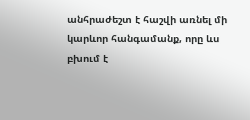անհրաժեշտ է հաշվի առնել մի կարևոր հանգամանք, որը ևս բխում է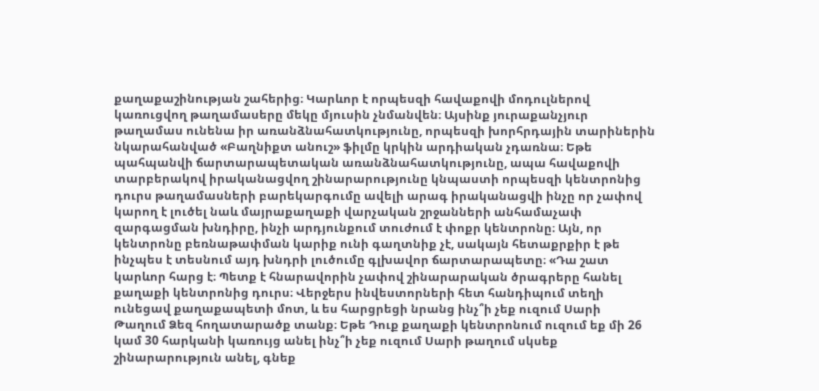քաղաքաշինության շահերից։ Կարևոր է որպեսզի հավաքովի մոդուլներով կառուցվող թաղամասերը մեկը մյուսին չնմանվեն։ Այսինք յուրաքանչյուր թաղամաս ունենա իր առանձնահատկությունը, որպեսզի խորհրդային տարիներին նկարահանված «Բաղնիքտ անուշ» ֆիլմը կրկին արդիական չդառնա։ Եթե պահպանվի ճարտարապետական առանձնահատկությունը, ապա հավաքովի տարբերակով իրականացվող շինարարությունը կնպաստի որպեսզի կենտրոնից դուրս թաղամասների բարեկարգումը ավելի արագ իրականացվի ինչը որ չափով կարող է լուծել նաև մայրաքաղաքի վարչական շրջանների անհամաչափ զարգացման խնդիրը, ինչի արդյունքում տուժում է փոքր կենտրոնը։ Այն, որ կենտրոնը բեռնաթափման կարիք ունի գաղտնիք չէ, սակայն հետաքրքիր է թե ինչպես է տեսնում այդ խնդրի լուծումը գլխավոր ճարտարապետը։ «Դա շատ կարևոր հարց է։ Պետք է հնարավորին չափով շինարարական ծրագրերը հանել քաղաքի կենտրոնից դուրս։ Վերջերս ինվեստորների հետ հանդիպում տեղի ունեցավ քաղաքապետի մոտ, և ես հարցրեցի նրանց ինչ՞ի չեք ուզում Սարի Թաղում Ձեզ հողատարածք տանք։ Եթե Դուք քաղաքի կենտրոնում ուզում եք մի 26 կամ 30 հարկանի կառույց անել ինչ՞ի չեք ուզում Սարի թաղում սկսեք շինարարություն անել, գնեք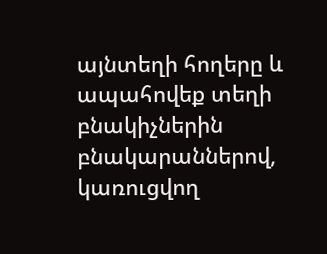այնտեղի հողերը և ապահովեք տեղի բնակիչներին բնակարաններով, կառուցվող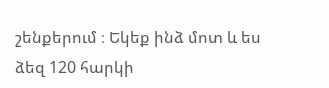շենքերում ։ Եկեք ինձ մոտ և ես ձեզ 120 հարկի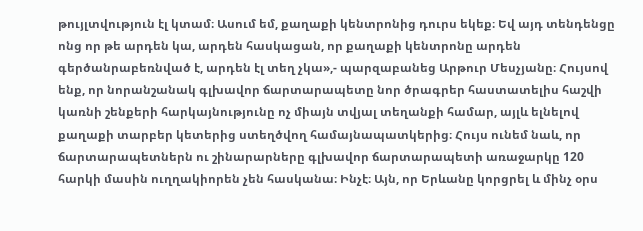թույլտվություն էլ կտամ։ Ասում եմ, քաղաքի կենտրոնից դուրս եկեք։ Եվ այդ տենդենցը ոնց որ թե արդեն կա, արդեն հասկացան, որ քաղաքի կենտրոնը արդեն գերծանրաբեռնված է, արդեն էլ տեղ չկա»,- պարզաբանեց Արթուր Մեսչյանը։ Հույսով ենք, որ նորանշանակ գլխավոր ճարտարապետը նոր ծրագրեր հաստատելիս հաշվի կառնի շենքերի հարկայնությունը ոչ միայն տվյալ տեղանքի համար, այլև ելնելով քաղաքի տարբեր կետերից ստեղծվող համայնապատկերից։ Հույս ունեմ նաև, որ ճարտարապետներն ու շինարարները գլխավոր ճարտարապետի առաջարկը 120 հարկի մասին ուղղակիորեն չեն հասկանա։ Ինչէ։ Այն, որ Երևանը կորցրել և մինչ օրս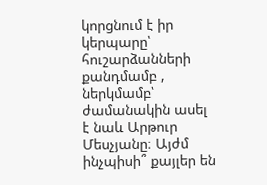կորցնում է իր կերպարը՝ հուշարձանների քանդմամբ , ներկմամբ՝ ժամանակին ասել է նաև Արթուր Մեսչյանը։ Այժմ ինչպիսի՞ քայլեր են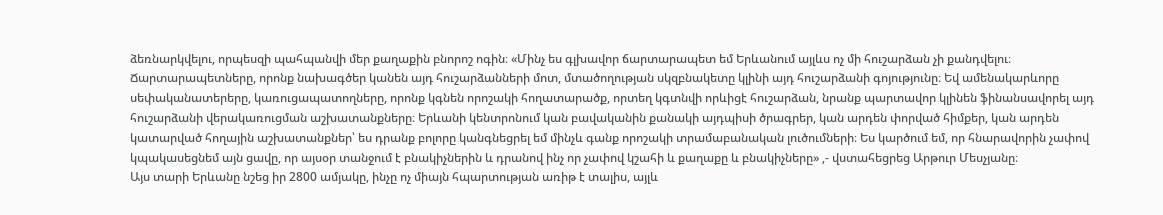ձեռնարկվելու, որպեսզի պահպանվի մեր քաղաքին բնորոշ ոգին։ «Մինչ ես գլխավոր ճարտարապետ եմ Երևանում այլևս ոչ մի հուշարձան չի քանդվելու։ Ճարտարապետները, որոնք նախագծեր կանեն այդ հուշարձանների մոտ, մտածողության սկզբնակետը կլինի այդ հուշարձանի գոյությունը։ Եվ ամենակարևորը սեփականատերերը, կառուցապատողները, որոնք կգնեն որոշակի հողատարածք, որտեղ կգտնվի որևիցէ հուշարձան, նրանք պարտավոր կլինեն ֆինանսավորել այդ հուշարձանի վերակառուցման աշխատանքները։ Երևանի կենտրոնում կան բավականին քանակի այդպիսի ծրագրեր, կան արդեն փորված հիմքեր, կան արդեն կատարված հողային աշխատանքներ՝ ես դրանք բոլորը կանգնեցրել եմ մինչև գանք որոշակի տրամաբանական լուծումների։ Ես կարծում եմ, որ հնարավորին չափով կպակասեցնեմ այն ցավը, որ այսօր տանջում է բնակիչներին և դրանով ինչ որ չափով կշահի և քաղաքը և բնակիչները» ,- վստահեցրեց Արթուր Մեսչյանը։
Այս տարի Երևանը նշեց իր 2800 ամյակը, ինչը ոչ միայն հպարտության առիթ է տալիս, այլև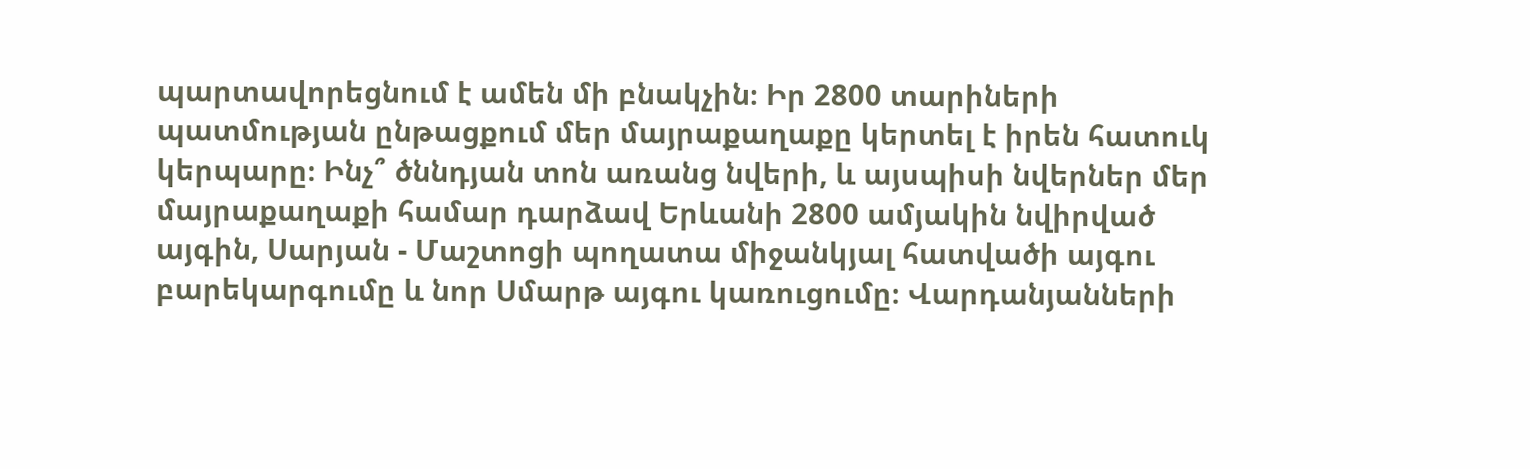պարտավորեցնում է ամեն մի բնակչին։ Իր 2800 տարիների պատմության ընթացքում մեր մայրաքաղաքը կերտել է իրեն հատուկ կերպարը։ Ինչ՞ ծննդյան տոն առանց նվերի, և այսպիսի նվերներ մեր մայրաքաղաքի համար դարձավ Երևանի 2800 ամյակին նվիրված այգին, Սարյան - Մաշտոցի պողատա միջանկյալ հատվածի այգու բարեկարգումը և նոր Սմարթ այգու կառուցումը։ Վարդանյանների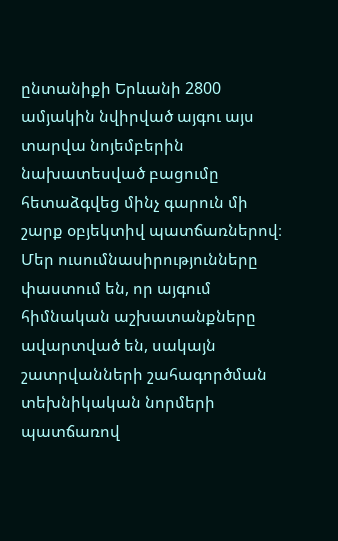ընտանիքի Երևանի 2800 ամյակին նվիրված այգու այս տարվա նոյեմբերին նախատեսված բացումը հետաձգվեց մինչ գարուն մի շարք օբյեկտիվ պատճառներով։ Մեր ուսումնասիրությունները փաստում են, որ այգում հիմնական աշխատանքները ավարտված են, սակայն շատրվանների շահագործման տեխնիկական նորմերի պատճառով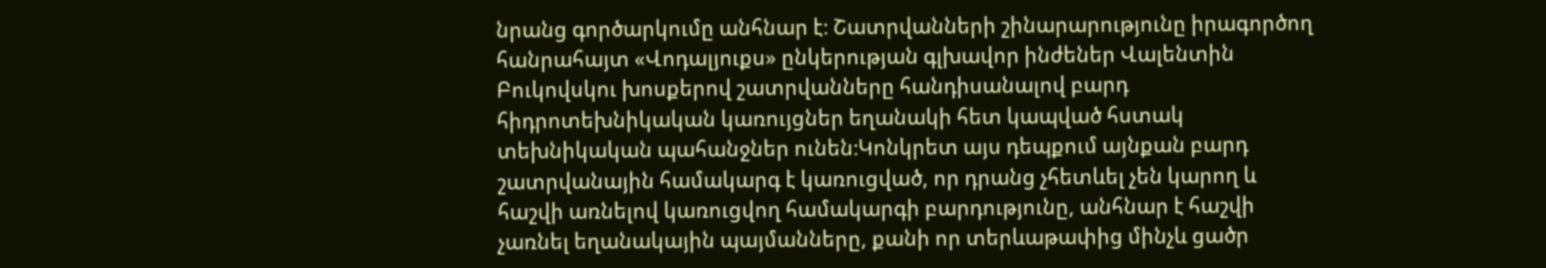նրանց գործարկումը անհնար է։ Շատրվանների շինարարությունը իրագործող հանրահայտ «Վոդալյուքս» ընկերության գլխավոր ինժեներ Վալենտին Բուկովսկու խոսքերով շատրվանները հանդիսանալով բարդ հիդրոտեխնիկական կառույցներ եղանակի հետ կապված հստակ տեխնիկական պահանջներ ունեն։Կոնկրետ այս դեպքում այնքան բարդ շատրվանային համակարգ է կառուցված, որ դրանց չհետևել չեն կարող և հաշվի առնելով կառուցվող համակարգի բարդությունը, անհնար է հաշվի չառնել եղանակային պայմանները, քանի որ տերևաթափից մինչև ցածր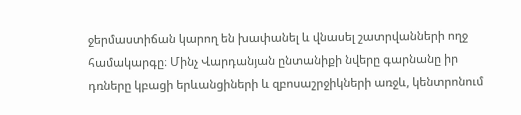ջերմաստիճան կարող են խափանել և վնասել շատրվանների ողջ համակարգը։ Մինչ Վարդանյան ընտանիքի նվերը գարնանը իր դռները կբացի երևանցիների և զբոսաշրջիկների առջև, կենտրոնում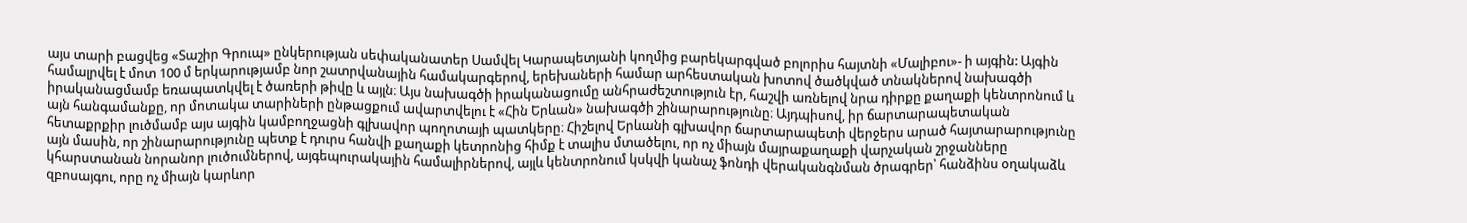այս տարի բացվեց «Տաշիր Գրուպ» ընկերության սեփականատեր Սամվել Կարապետյանի կողմից բարեկարգված բոլորիս հայտնի «Մալիբու»- ի այգին: Այգին համալրվել է մոտ 100 մ երկարությամբ նոր շատրվանային համակարգերով, երեխաների համար արհեստական խոտով ծածկված տնակներով նախագծի իրականացմամբ եռապատկվել է ծառերի թիվը և այլն։ Այս նախագծի իրականացումը անհրաժեշտություն էր, հաշվի առնելով նրա դիրքը քաղաքի կենտրոնում և այն հանգամանքը, որ մոտակա տարիների ընթացքում ավարտվելու է «Հին Երևան» նախագծի շինարարությունը։ Այդպիսով, իր ճարտարապետական հետաքրքիր լուծմամբ այս այգին կամբողջացնի գլխավոր պողոտայի պատկերը։ Հիշելով Երևանի գլխավոր ճարտարապետի վերջերս արած հայտարարությունը այն մասին, որ շինարարությունը պետք է դուրս հանվի քաղաքի կետրոնից հիմք է տալիս մտածելու, որ ոչ միայն մայրաքաղաքի վարչական շրջանները կհարստանան նորանոր լուծումներով, այգեպուրակային համալիրներով, այլև կենտրոնում կսկվի կանաչ ֆոնդի վերականգնման ծրագրեր՝ հանձինս օղակաձև զբոսայգու, որը ոչ միայն կարևոր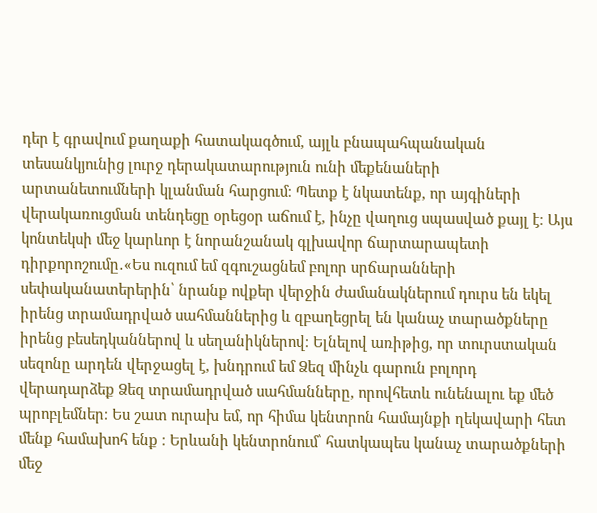դեր է գրավում քաղաքի հատակագծում, այլև բնապահպանական տեսանկյունից լուրջ դերակատարություն ունի մեքենաների արտանետումների կլանման հարցում։ Պետք է նկատենք, որ այգիների վերակառուցման տենդեցը օրեցօր աճում է, ինչը վաղուց սպասված քայլ է։ Այս կոնտեկսի մեջ կարևոր է նորանշանակ գլխավոր ճարտարապետի դիրքորոշումը․«Ես ուզում եմ զգուշացնեմ բոլոր սրճարանների սեփականատերերին՝ նրանք ովքեր վերջին ժամանակներում դուրս են եկել իրենց տրամադրված սահմաններից և զբաղեցրել են կանաչ տարածքները իրենց բեսեդկաններով և սեղանիկներով։ Ելնելով առիթից, որ տուրստական սեզոնը արդեն վերջացել է, խնդրում եմ Ձեզ մինչև գարուն բոլորդ վերադարձեք Ձեզ տրամադրված սահմանները, որովհետև ունենալու եք մեծ պրոբլեմներ։ Ես շատ ուրախ եմ, որ հիմա կենտրոն համայնքի ղեկավարի հետ մենք համախոհ ենք ։ Երևանի կենտրոնում՝ հատկապես կանաչ տարածքների մեջ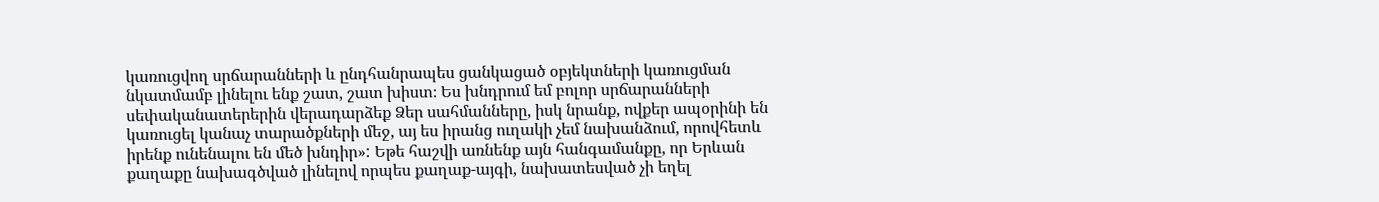կառուցվող սրճարանների և ընդհանրապես ցանկացած օբյեկտների կառուցման նկատմամբ լինելու ենք շատ, շատ խիստ։ Ես խնդրում եմ բոլոր սրճարանների սեփականատերերին վերադարձեք Ձեր սահմանները, իսկ նրանք, ովքեր ապօրինի են կառուցել կանաչ տարածքների մեջ, այ ես իրանց ուղակի չեմ նախանձում, որովհետև իրենք ունենալու են մեծ խնդիր»: Եթե հաշվի առնենք այն հանգամանքը, որ Երևան քաղաքը նախագծված լինելով որպես քաղաք-այգի, նախատեսված չի եղել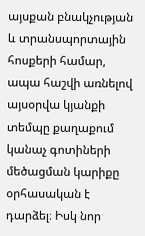այսքան բնակչության և տրանսպորտային հոսքերի համար, ապա հաշվի առնելով այսօրվա կյանքի տեմպը քաղաքում կանաչ գոտիների մեծացման կարիքը օրհասական է դարձել։ Իսկ նոր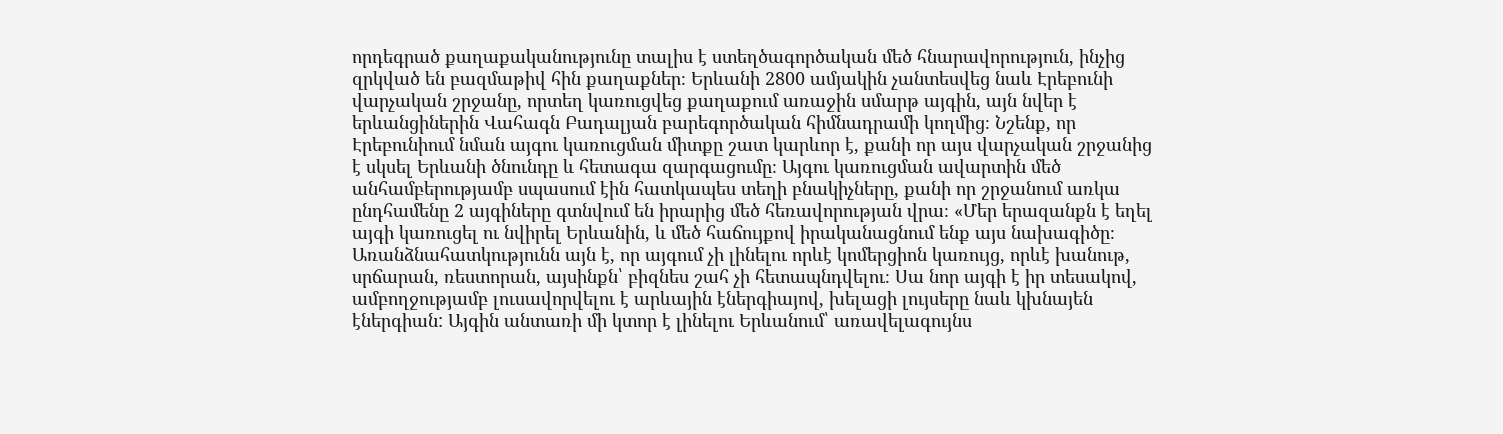որդեգրած քաղաքականությունը տալիս է ստեղծագործական մեծ հնարավորություն, ինչից զրկված են բազմաթիվ հին քաղաքներ։ Երևանի 2800 ամյակին չանտեսվեց նաև Էրեբունի վարչական շրջանը, որտեղ կառուցվեց քաղաքում առաջին սմարթ այգին, այն նվեր է երևանցիներին Վահագն Բադալյան բարեգործական հիմնադրամի կողմից։ Նշենք, որ Էրեբունիում նման այգու կառուցման միտքը շատ կարևոր է, քանի որ այս վարչական շրջանից է սկսել Երևանի ծնունդը և հետագա զարգացումը։ Այգու կառուցման ավարտին մեծ անհամբերությամբ սպասում էին հատկապես տեղի բնակիչները, քանի որ շրջանում առկա ընդհամենը 2 այգիները գտնվում են իրարից մեծ հեռավորության վրա։ «Մեր երազանքն է եղել այգի կառուցել ու նվիրել Երևանին, և մեծ հաճույքով իրականացնում ենք այս նախագիծը։ Առանձնահատկությունն այն է, որ այգում չի լինելու որևէ կոմերցիոն կառույց, որևէ խանութ, սրճարան, ռեստորան, այսինքն՝ բիզնես շահ չի հետապնդվելու։ Սա նոր այգի է իր տեսակով, ամբողջությամբ լուսավորվելու է արևային էներգիայով, խելացի լույսերը նաև կխնայեն էներգիան: Այգին անտառի մի կտոր է լինելու Երևանում՝ առավելագույնս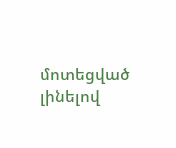մոտեցված լինելով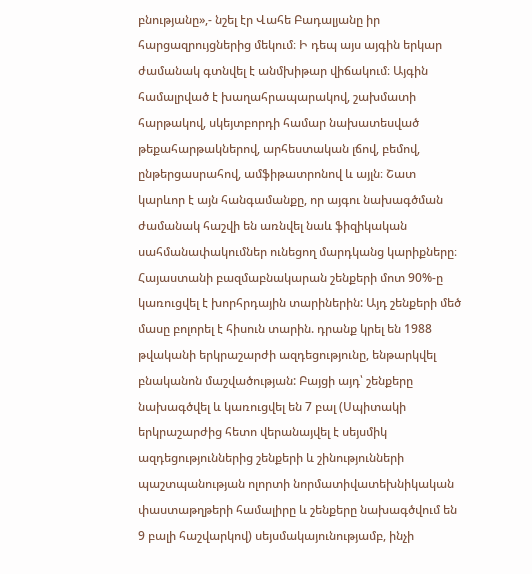բնությանը»,- նշել էր Վահե Բադալյանը իր հարցազրույցներից մեկում։ Ի դեպ այս այգին երկար ժամանակ գտնվել է անմխիթար վիճակում։ Այգին համալրված է խաղահրապարակով, շախմատի հարթակով, սկեյտբորդի համար նախատեսված թեքահարթակներով, արհեստական լճով, բեմով, ընթերցասրահով, ամֆիթատրոնով և այլն։ Շատ կարևոր է այն հանգամանքը, որ այգու նախագծման ժամանակ հաշվի են առնվել նաև ֆիզիկական սահմանափակումներ ունեցող մարդկանց կարիքները։
Հայաստանի բազմաբնակարան շենքերի մոտ 90%-ը կառուցվել է խորհրդային տարիներին: Այդ շենքերի մեծ մասը բոլորել է հիսուն տարին. դրանք կրել են 1988 թվականի երկրաշարժի ազդեցությունը, ենթարկվել բնականոն մաշվածության: Բայցի այդ՝ շենքերը նախագծվել և կառուցվել են 7 բալ (Սպիտակի երկրաշարժից հետո վերանայվել է սեյսմիկ ազդեցություններից շենքերի և շինությունների պաշտպանության ոլորտի նորմատիվատեխնիկական փաստաթղթերի համալիրը և շենքերը նախագծվում են 9 բալի հաշվարկով) սեյսմակայունությամբ, ինչի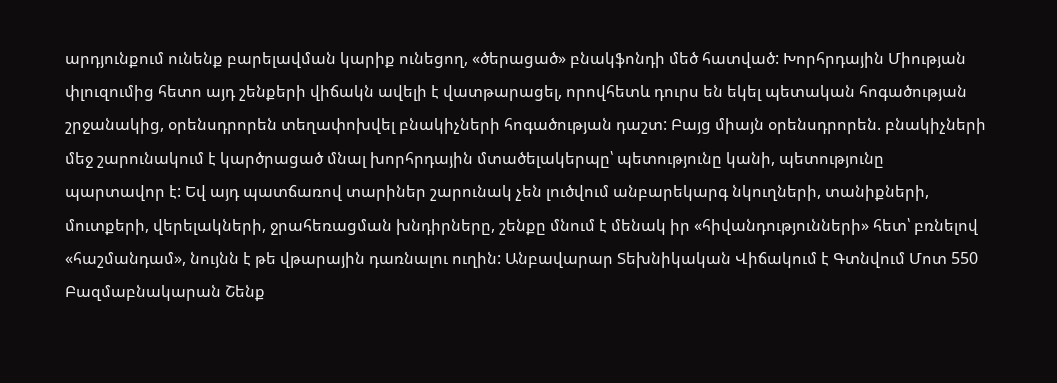արդյունքում ունենք բարելավման կարիք ունեցող, «ծերացած» բնակֆոնդի մեծ հատված: Խորհրդային Միության փլուզումից հետո այդ շենքերի վիճակն ավելի է վատթարացել, որովհետև դուրս են եկել պետական հոգածության շրջանակից, օրենսդրորեն տեղափոխվել բնակիչների հոգածության դաշտ: Բայց միայն օրենսդրորեն. բնակիչների մեջ շարունակում է կարծրացած մնալ խորհրդային մտածելակերպը՝ պետությունը կանի, պետությունը պարտավոր է: Եվ այդ պատճառով տարիներ շարունակ չեն լուծվում անբարեկարգ նկուղների, տանիքների, մուտքերի, վերելակների, ջրահեռացման խնդիրները, շենքը մնում է մենակ իր «հիվանդությունների» հետ՝ բռնելով «հաշմանդամ», նույնն է թե վթարային դառնալու ուղին: Անբավարար Տեխնիկական Վիճակում է Գտնվում Մոտ 550 Բազմաբնակարան Շենք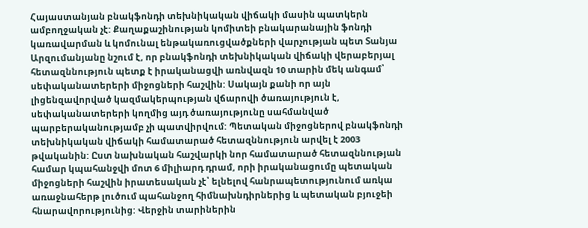Հայաստանյան բնակֆոնդի տեխնիկական վիճակի մասին պատկերն ամբողջական չէ: Քաղաքաշինության կոմիտեի բնակարանային ֆոնդի կառավարման և կոմունալ ենթակառուցվածքների վարչության պետ Տանյա Արզումանյանը նշում է, որ բնակֆոնդի տեխնիկական վիճակի վերաբերյալ հետազննություն պետք է իրականացվի առնվազն 10 տարին մեկ անգամ՝ սեփականատերերի միջոցների հաշվին: Սակայն քանի որ այն լիցենզավորված կազմակերպության վճարովի ծառայություն է, սեփականատերերի կողմից այդ ծառայությունը սահմանված պարբերականությամբ չի պատվիրվում: Պետական միջոցներով բնակֆոնդի տեխնիկական վիճակի համատարած հետազննություն արվել է 2003 թվականին: Ըստ նախնական հաշվարկի նոր համատարած հետազննության համար կպահանջվի մոտ 6 միլիարդ դրամ, որի իրականացումը պետական միջոցների հաշվին իրատեսական չէ՝ ելնելով հանրապետությունում առկա առաջնահերթ լուծում պահանջող հիմնախնդիրներից և պետական բյուջեի հնարավորությունից: Վերջին տարիներին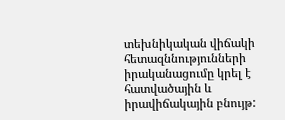տեխնիկական վիճակի հետազննությունների իրականացումը կրել է հատվածային և իրավիճակային բնույթ: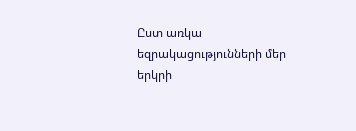Ըստ առկա եզրակացությունների մեր երկրի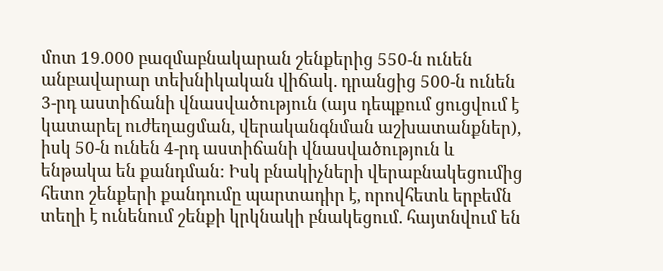մոտ 19.000 բազմաբնակարան շենքերից 550-ն ունեն անբավարար տեխնիկական վիճակ. դրանցից 500-ն ունեն 3-րդ աստիճանի վնասվածություն (այս դեպքում ցուցվում է կատարել ուժեղացման, վերականգնման աշխատանքներ), իսկ 50-ն ունեն 4-րդ աստիճանի վնասվածություն և ենթակա են քանդման: Իսկ բնակիչների վերաբնակեցումից հետո շենքերի քանդումը պարտադիր է, որովհետև երբեմն տեղի է ունենում շենքի կրկնակի բնակեցում. հայտնվում են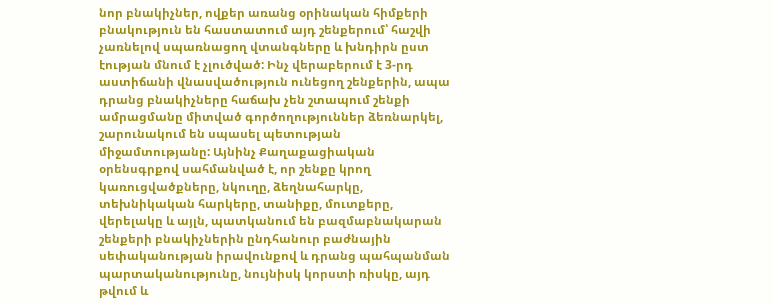նոր բնակիչներ, ովքեր առանց օրինական հիմքերի բնակություն են հաստատում այդ շենքերում՝ հաշվի չառնելով սպառնացող վտանգները և խնդիրն ըստ էության մնում է չլուծված: Ինչ վերաբերում է 3-րդ աստիճանի վնասվածություն ունեցող շենքերին, ապա դրանց բնակիչները հաճախ չեն շտապում շենքի ամրացմանը միտված գործողություններ ձեռնարկել, շարունակում են սպասել պետության միջամտությանը: Այնինչ Քաղաքացիական օրենսգրքով սահմանված է, որ շենքը կրող կառուցվածքները, նկուղը, ձեղնահարկը, տեխնիկական հարկերը, տանիքը, մուտքերը, վերելակը և այլն, պատկանում են բազմաբնակարան շենքերի բնակիչներին ընդհանուր բաժնային սեփականության իրավունքով և դրանց պահպանման պարտականությունը, նույնիսկ կորստի ռիսկը, այդ թվում և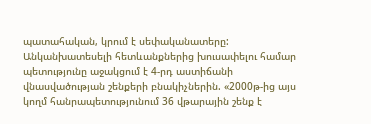պատահական, կրում է սեփականատերը: Անկանխատեսելի հետևանքներից խուսափելու համար պետությունը աջակցում է 4-րդ աստիճանի վնասվածության շենքերի բնակիչներին. «2000թ-ից այս կողմ հանրապետությունում 36 վթարային շենք է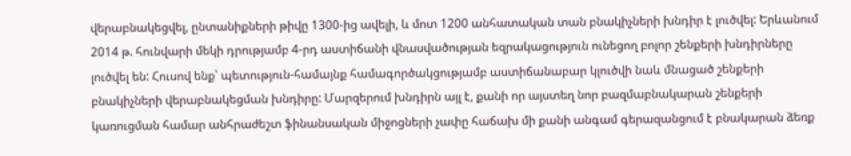վերաբնակեցվել, ընտանիքների թիվը 1300-ից ավելի, և մոտ 1200 անհատական տան բնակիչների խնդիր է լուծվել: Երևանում 2014 թ. հունվարի մեկի դրությամբ 4-րդ աստիճանի վնասվածության եզրակացություն ունեցող բոլոր շենքերի խնդիրները լուծվել են: Հուսով ենք՝ պետություն-համայնք համագործակցությամբ աստիճանաբար կլուծվի նաև մնացած շենքերի բնակիչների վերաբնակեցման խնդիրը: Մարզերում խնդիրն այլ է, քանի որ այստեղ նոր բազմաբնակարան շենքերի կառուցման համար անհրաժեշտ ֆինանսական միջոցների չափը հաճախ մի քանի անգամ գերազանցում է բնակարան ձեռք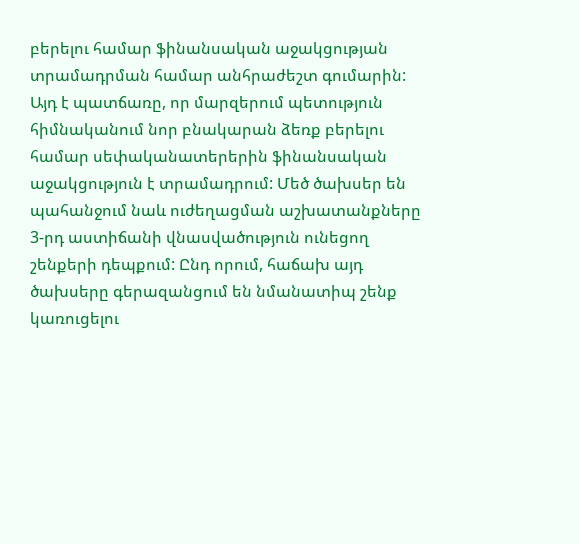բերելու համար ֆինանսական աջակցության տրամադրման համար անհրաժեշտ գումարին: Այդ է պատճառը, որ մարզերում պետություն հիմնականում նոր բնակարան ձեռք բերելու համար սեփականատերերին ֆինանսական աջակցություն է տրամադրում: Մեծ ծախսեր են պահանջում նաև ուժեղացման աշխատանքները 3-րդ աստիճանի վնասվածություն ունեցող շենքերի դեպքում: Ընդ որում, հաճախ այդ ծախսերը գերազանցում են նմանատիպ շենք կառուցելու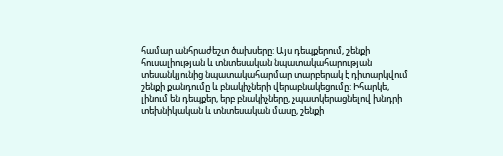համար անհրաժեշտ ծախսերը: Այս դեպքերում, շենքի հուսալիության և տնտեսական նպատակահարության տեսանկյունից նպատակահարմար տարբերակ է դիտարկվում շենքի քանդումը և բնակիչների վերաբնակեցումը: Իհարկե, լինում են դեպքեր, երբ բնակիչները, չպատկերացնելով խնդրի տեխնիկական և տնտեսական մասը, շենքի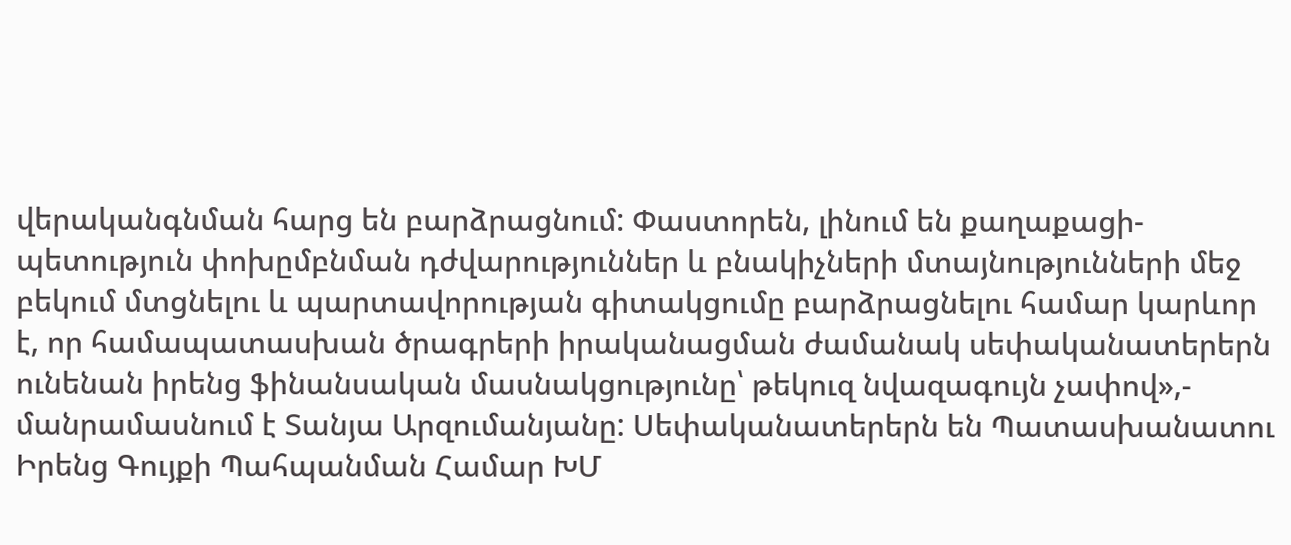վերականգնման հարց են բարձրացնում: Փաստորեն, լինում են քաղաքացի-պետություն փոխըմբնման դժվարություններ և բնակիչների մտայնությունների մեջ բեկում մտցնելու և պարտավորության գիտակցումը բարձրացնելու համար կարևոր է, որ համապատասխան ծրագրերի իրականացման ժամանակ սեփականատերերն ունենան իրենց ֆինանսական մասնակցությունը՝ թեկուզ նվազագույն չափով»,- մանրամասնում է Տանյա Արզումանյանը: Սեփականատերերն են Պատասխանատու Իրենց Գույքի Պահպանման Համար ԽՄ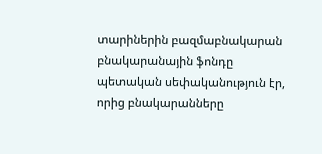տարիներին բազմաբնակարան բնակարանային ֆոնդը պետական սեփականություն էր, որից բնակարանները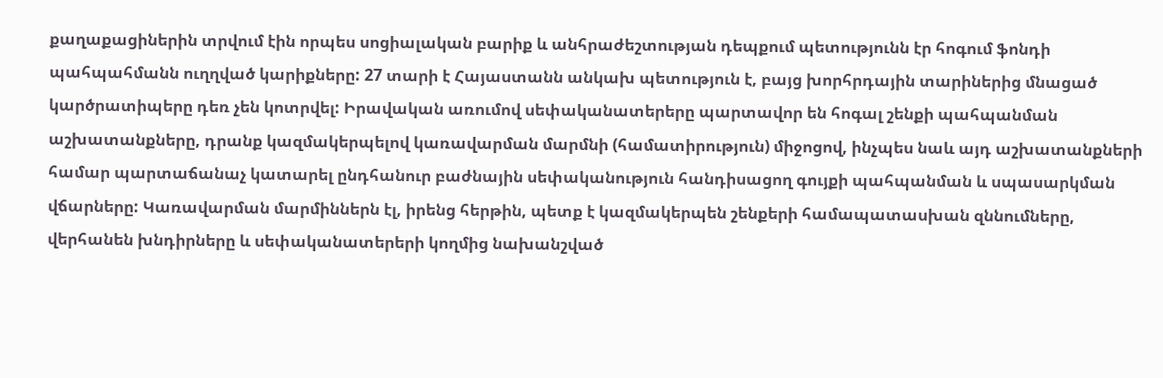քաղաքացիներին տրվում էին որպես սոցիալական բարիք և անհրաժեշտության դեպքում պետությունն էր հոգում ֆոնդի պահպահմանն ուղղված կարիքները: 27 տարի է Հայաստանն անկախ պետություն է, բայց խորհրդային տարիներից մնացած կարծրատիպերը դեռ չեն կոտրվել: Իրավական առումով սեփականատերերը պարտավոր են հոգալ շենքի պահպանման աշխատանքները, դրանք կազմակերպելով կառավարման մարմնի (համատիրություն) միջոցով, ինչպես նաև այդ աշխատանքների համար պարտաճանաչ կատարել ընդհանուր բաժնային սեփականություն հանդիսացող գույքի պահպանման և սպասարկման վճարները: Կառավարման մարմիններն էլ, իրենց հերթին, պետք է կազմակերպեն շենքերի համապատասխան զննումները, վերհանեն խնդիրները և սեփականատերերի կողմից նախանշված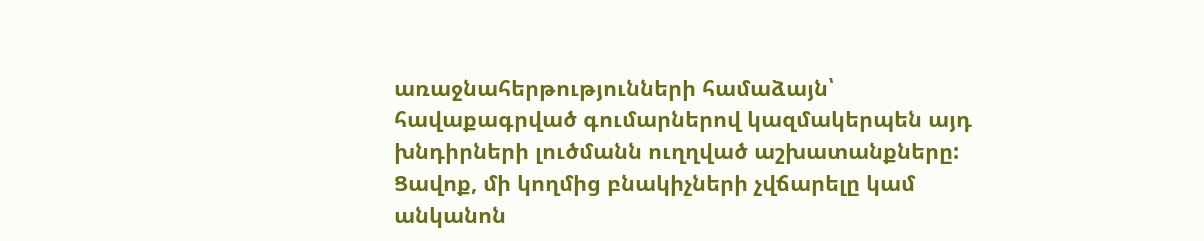առաջնահերթությունների համաձայն՝ հավաքագրված գումարներով կազմակերպեն այդ խնդիրների լուծմանն ուղղված աշխատանքները: Ցավոք, մի կողմից բնակիչների չվճարելը կամ անկանոն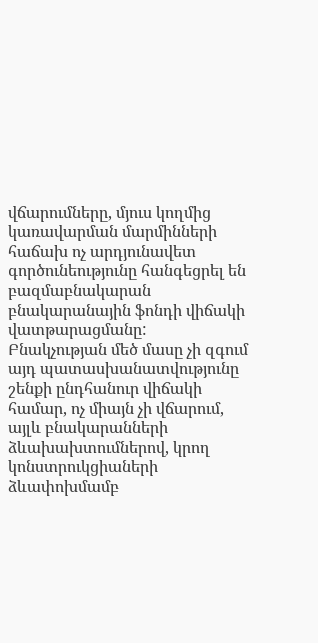վճարումները, մյուս կողմից կառավարման մարմինների հաճախ ոչ արդյունավետ գործունեությունը հանգեցրել են բազմաբնակարան բնակարանային ֆոնդի վիճակի վատթարացմանը: Բնակչության մեծ մասը չի զգում այդ պատասխանատվությունը շենքի ընդհանուր վիճակի համար, ոչ միայն չի վճարում, այլև բնակարանների ձևախախտումներով, կրող կոնստրուկցիաների ձևափոխմամբ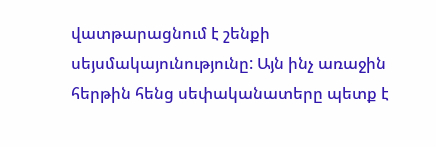վատթարացնում է շենքի սեյսմակայունությունը: Այն ինչ առաջին հերթին հենց սեփականատերը պետք է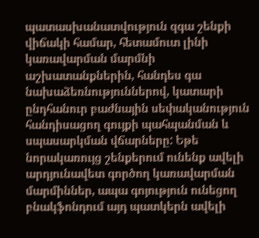պատասխանատվություն զգա շենքի վիճակի համար, հետամուտ լինի կառավարման մարմնի աշխատանքներին, հանդես գա նախաձեռնություններով, կատարի ընդհանուր բաժնային սեփականություն հանդիսացող գույքի պահպանման և սպասարկման վճարները: Եթե նորակառույց շենքերում ունենք ավելի արդյունավետ գործող կառավարման մարմիններ, ապա գոյություն ունեցող բնակֆոնդում այդ պատկերն ավելի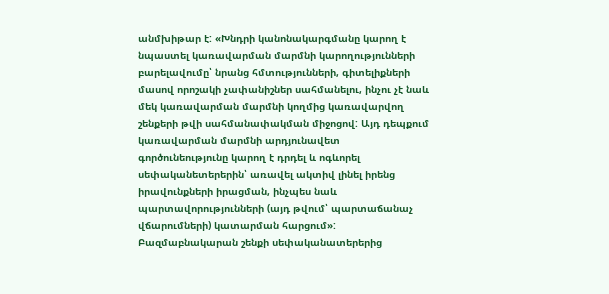անմխիթար է: «Խնդրի կանոնակարգմանը կարող է նպաստել կառավարման մարմնի կարողությունների բարելավումը՝ նրանց հմտությունների, գիտելիքների մասով որոշակի չափանիշներ սահմանելու, ինչու չէ նաև մեկ կառավարման մարմնի կողմից կառավարվող շենքերի թվի սահմանափակման միջոցով: Այդ դեպքում կառավարման մարմնի արդյունավետ գործունեությունը կարող է դրդել և ոգևորել սեփականետերերին՝ առավել ակտիվ լինել իրենց իրավունքների իրացման, ինչպես նաև պարտավորությունների (այդ թվում՝ պարտաճանաչ վճարումների) կատարման հարցում»: Բազմաբնակարան շենքի սեփականատերերից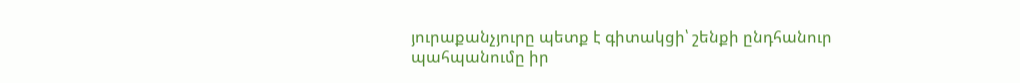յուրաքանչյուրը պետք է գիտակցի՝ շենքի ընդհանուր պահպանումը իր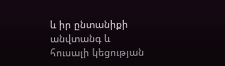և իր ընտանիքի անվտանգ և հուսալի կեցության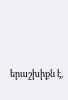երաշխիքն է,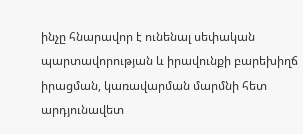ինչը հնարավոր է ունենալ սեփական պարտավորության և իրավունքի բարեխիղճ իրացման, կառավարման մարմնի հետ արդյունավետ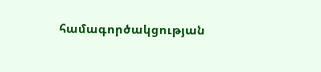համագործակցության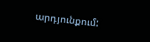արդյունքում: